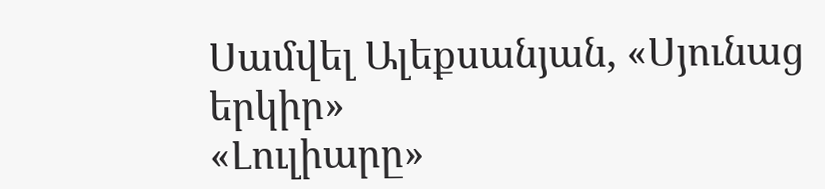Սամվել Ալեքսանյան, «Սյունաց երկիր»
«Լուլիարը»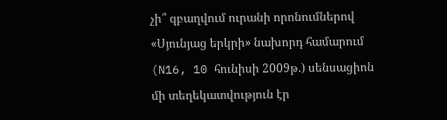չի՞ զբաղվում ուրանի որոնումներով
«Սյունյաց երկրի» նախորդ համարում (N16, 10 հունիսի 2009թ.) սենսացիոն մի տեղեկատվություն էր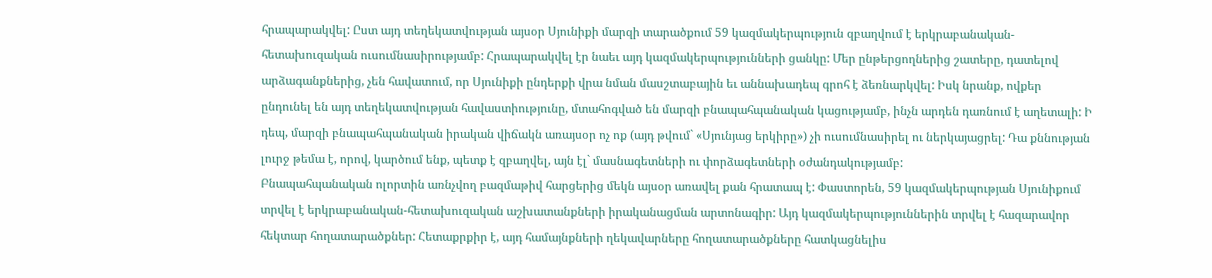հրապարակվել: Ըստ այդ տեղեկատվության այսօր Սյունիքի մարզի տարածքում 59 կազմակերպություն զբաղվում է երկրաբանական-հետախուզական ուսումնասիրությամբ: Հրապարակվել էր նաեւ այդ կազմակերպությունների ցանկը: Մեր ընթերցողներից շատերը, դատելով արձագանքներից, չեն հավատում, որ Սյունիքի ընդերքի վրա նման մասշտաբային եւ աննախադեպ գրոհ է ձեռնարկվել: Իսկ նրանք, ովքեր ընդունել են այդ տեղեկատվության հավաստիությունը, մտահոգված են մարզի բնապահպանական կացությամբ, ինչն արդեն դառնում է աղետալի: Ի դեպ, մարզի բնապահպանական իրական վիճակն առայսօր ոչ ոք (այդ թվում` «Սյունյաց երկիրը») չի ուսումնասիրել ու ներկայացրել: Դա քննության լուրջ թեմա է, որով, կարծում ենք, պետք է զբաղվել, այն էլ` մասնագետների ու փորձագետների օժանդակությամբ:
Բնապահպանական ոլորտին առնչվող բազմաթիվ հարցերից մեկն այսօր առավել քան հրատապ է: Փաստորեն, 59 կազմակերպության Սյունիքում տրվել է երկրաբանական-հետախուզական աշխատանքների իրականացման արտոնագիր: Այդ կազմակերպություններին տրվել է հազարավոր հեկտար հողատարածքներ: Հետաքրքիր է, այդ համայնքների ղեկավարները հողատարածքները հատկացնելիս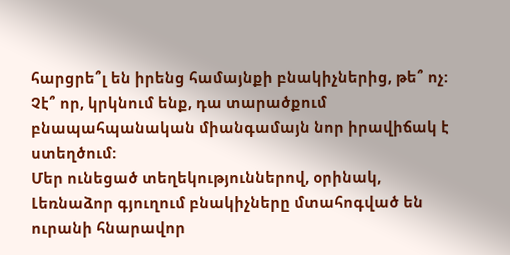հարցրե՞լ են իրենց համայնքի բնակիչներից, թե՞ ոչ: Չէ՞ որ, կրկնում ենք, դա տարածքում բնապահպանական միանգամայն նոր իրավիճակ է ստեղծում:
Մեր ունեցած տեղեկություններով, օրինակ, Լեռնաձոր գյուղում բնակիչները մտահոգված են ուրանի հնարավոր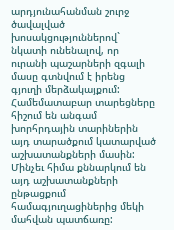արդյունահանման շուրջ ծավալված խոսակցություններով` նկատի ունենալով, որ ուրանի պաշարների զգալի մասը գտնվում է իրենց գյուղի մերձակայքում: Համեմատաբար տարեցները հիշում են անգամ խորհրդային տարիներին այդ տարածքում կատարված աշխատանքների մասին: Մինչեւ հիմա քննարկում են այդ աշխատանքների ընթացքում համագյուղացիներից մեկի մահվան պատճառը: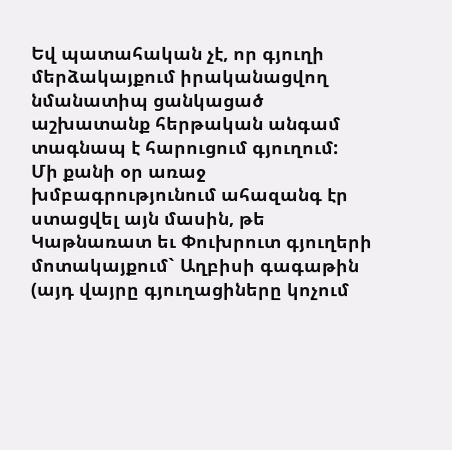Եվ պատահական չէ, որ գյուղի մերձակայքում իրականացվող նմանատիպ ցանկացած աշխատանք հերթական անգամ տագնապ է հարուցում գյուղում:
Մի քանի օր առաջ խմբագրությունում ահազանգ էր ստացվել այն մասին, թե Կաթնառատ եւ Փուխրուտ գյուղերի մոտակայքում` Աղբիսի գագաթին (այդ վայրը գյուղացիները կոչում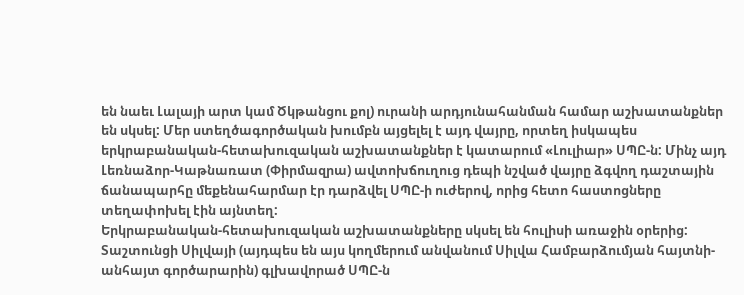են նաեւ Լալայի արտ կամ Ծկթանցու քոլ) ուրանի արդյունահանման համար աշխատանքներ են սկսել: Մեր ստեղծագործական խումբն այցելել է այդ վայրը, որտեղ իսկապես երկրաբանական-հետախուզական աշխատանքներ է կատարում «Լուլիար» ՍՊԸ-ն: Մինչ այդ Լեռնաձոր-Կաթնառատ (Փիրմազրա) ավտոխճուղուց դեպի նշված վայրը ձգվող դաշտային ճանապարհը մեքենահարմար էր դարձվել ՍՊԸ-ի ուժերով, որից հետո հաստոցները տեղափոխել էին այնտեղ:
Երկրաբանական-հետախուզական աշխատանքները սկսել են հուլիսի առաջին օրերից: Տաշտունցի Սիլվայի (այդպես են այս կողմերում անվանում Սիլվա Համբարձումյան հայտնի-անհայտ գործարարին) գլխավորած ՍՊԸ-ն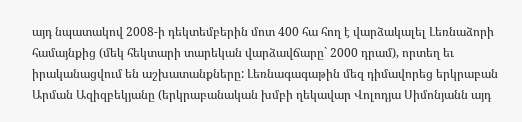այդ նպատակով 2008-ի դեկտեմբերին մոտ 400 հա հող է վարձակալել Լեռնաձորի համայնքից (մեկ հեկտարի տարեկան վարձավճարը` 2000 դրամ), որտեղ եւ իրականացվում են աշխատանքները: Լեռնագագաթին մեզ դիմավորեց երկրաբան Արման Ազիզբեկյանը (երկրաբանական խմբի ղեկավար Վոլոդյա Սիմոնյանն այդ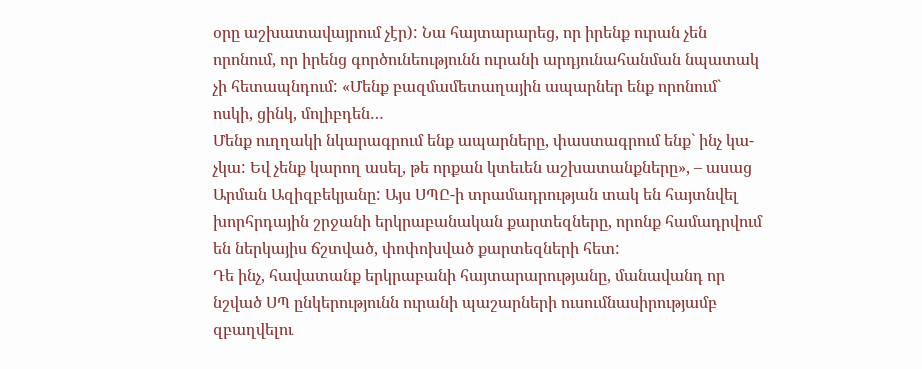օրը աշխատավայրում չէր): Նա հայտարարեց, որ իրենք ուրան չեն որոնում, որ իրենց գործունեությունն ուրանի արդյունահանման նպատակ չի հետապնդում: «Մենք բազմամետաղային ապարներ ենք որոնում` ոսկի, ցինկ, մոլիբդեն…
Մենք ուղղակի նկարագրում ենք ապարները, փաստագրում ենք` ինչ կա-չկա: Եվ չենք կարող ասել, թե որքան կտեւեն աշխատանքները», – ասաց Արման Ազիզբեկյանը: Այս ՍՊԸ-ի տրամադրության տակ են հայտնվել խորհրդային շրջանի երկրաբանական քարտեզները, որոնք համադրվում են ներկայիս ճշտված, փոփոխված քարտեզների հետ:
Դե ինչ, հավատանք երկրաբանի հայտարարությանը, մանավանդ որ նշված ՍՊ ընկերությունն ուրանի պաշարների ուսումնասիրությամբ զբաղվելու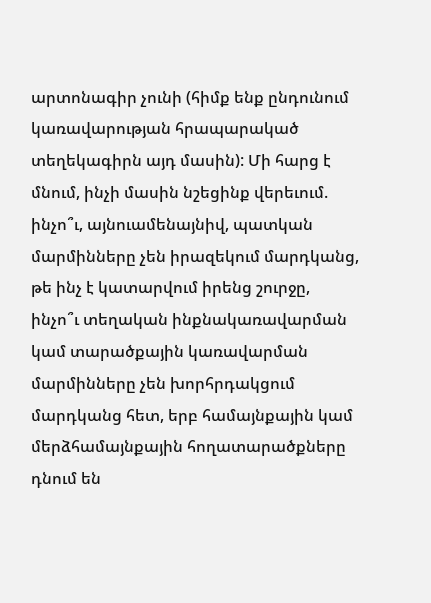արտոնագիր չունի (հիմք ենք ընդունում կառավարության հրապարակած տեղեկագիրն այդ մասին): Մի հարց է մնում, ինչի մասին նշեցինք վերեւում. ինչո՞ւ, այնուամենայնիվ, պատկան մարմինները չեն իրազեկում մարդկանց, թե ինչ է կատարվում իրենց շուրջը, ինչո՞ւ տեղական ինքնակառավարման կամ տարածքային կառավարման մարմինները չեն խորհրդակցում մարդկանց հետ, երբ համայնքային կամ մերձհամայնքային հողատարածքները դնում են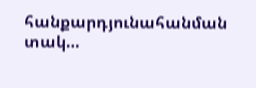հանքարդյունահանման տակ…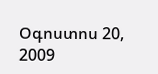Օգոստոս 20, 2009